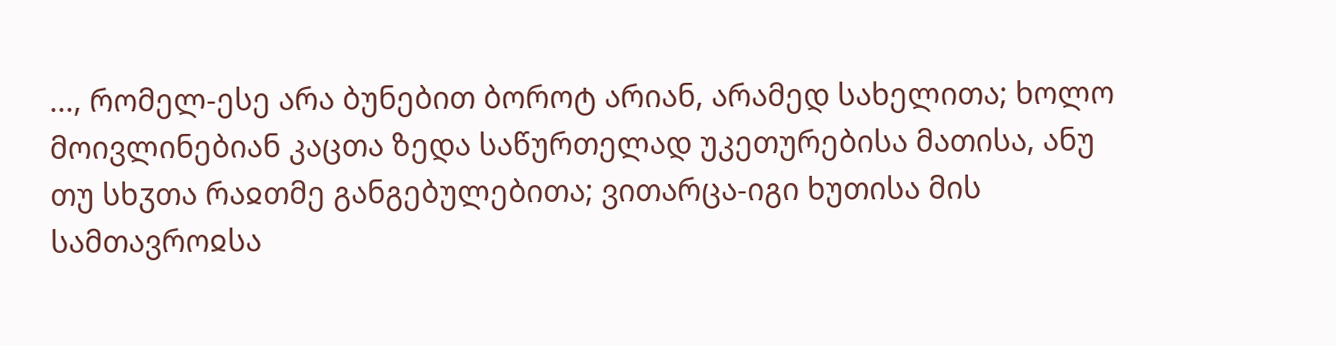..., რომელ-ესე არა ბუნებით ბოროტ არიან, არამედ სახელითა; ხოლო მოივლინებიან კაცთა ზედა საწურთელად უკეთურებისა მათისა, ანუ თუ სხჳთა რაჲთმე განგებულებითა; ვითარცა-იგი ხუთისა მის სამთავროჲსა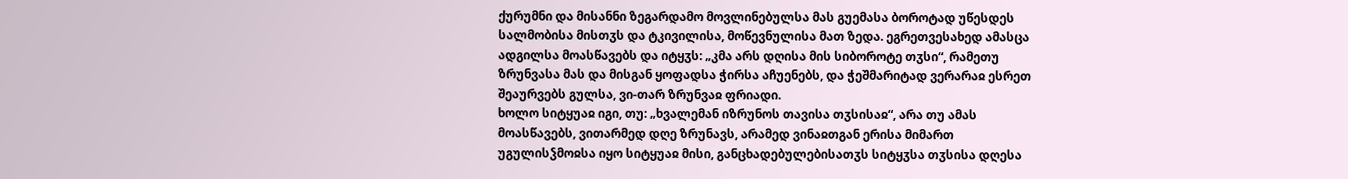ქურუმნი და მისანნი ზეგარდამო მოვლინებულსა მას გუემასა ბოროტად უწესდეს სალმობისა მისთჳს და ტკივილისა, მოწევნულისა მათ ზედა. ეგრეთვესახედ ამასცა ადგილსა მოასწავებს და იტყჳს: „კმა არს დღისა მის სიბოროტე თჳსი“, რამეთუ ზრუნვასა მას და მისგან ყოფადსა ჭირსა აჩუენებს, და ჭეშმარიტად ვერარაჲ ესრეთ შეაურვებს გულსა, ვი-თარ ზრუნვაჲ ფრიადი.
ხოლო სიტყუაჲ იგი, თუ: „ხვალემან იზრუნოს თავისა თჳსისაჲ“, არა თუ ამას მოასწავებს, ვითარმედ დღე ზრუნავს, არამედ ვინაჲთგან ერისა მიმართ უგულისჴმოჲსა იყო სიტყუაჲ მისი, განცხადებულებისათჳს სიტყჳსა თჳსისა დღესა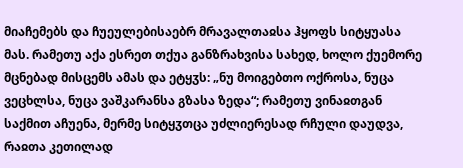მიაჩემებს და ჩუეულებისაებრ მრავალთაჲსა ჰყოფს სიტყუასა მას. რამეთუ აქა ესრეთ თქუა განზრახვისა სახედ, ხოლო ქუემორე მცნებად მისცემს ამას და ეტყჳს: „ნუ მოიგებთო ოქროსა, ნუცა ვეცხლსა, ნუცა ვაშკარანსა გზასა ზედა“; რამეთუ ვინაჲთგან საქმით აჩუენა, მერმე სიტყჳთცა უძლიერესად რჩული დაუდვა, რაჲთა კეთილად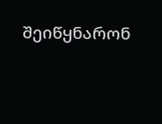შეიწყნარონ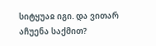სიტყუაჲ იგი. და ვითარ აჩუენა საქმით?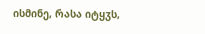ისმინე, რასა იტყჳს,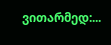ვითარმედ:...